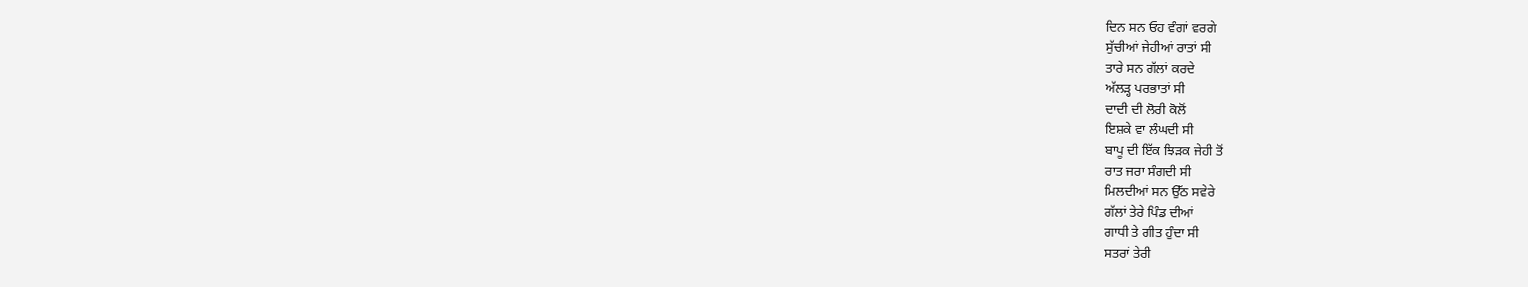ਦਿਨ ਸਨ ਓਹ ਵੰਗਾਂ ਵਰਗੇ
ਸੁੱਚੀਆਂ ਜੇਹੀਆਂ ਰਾਤਾਂ ਸੀ
ਤਾਰੇ ਸਨ ਗੱਲਾਂ ਕਰਦੇ
ਅੱਲੜ੍ਹ ਪਰਭਾਤਾਂ ਸੀ
ਦਾਦੀ ਦੀ ਲੋਰੀ ਕੋਲੋਂ
ਇਸ਼ਕੇ ਵਾ ਲੰਘਦੀ ਸੀ
ਬਾਪੂ ਦੀ ਇੱਕ ਝਿੜਕ ਜੇਹੀ ਤੋਂ
ਰਾਤ ਜਰਾ ਸੰਗਦੀ ਸੀ
ਮਿਲਦੀਆਂ ਸਨ ਉੱਠ ਸਵੇਰੇ
ਗੱਲਾਂ ਤੇਰੇ ਪਿੰਡ ਦੀਆਂ
ਗਾਧੀ ਤੇ ਗੀਤ ਹੁੰਦਾ ਸੀ
ਸਤਰਾਂ ਤੇਰੀ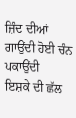ਜ਼ਿੰਦ ਦੀਆਂ
ਗਾਉਂਦੀ ਹੋਈ ਚੰਨ ਪਕਾਉਂਦੀ
ਇਸ਼ਕੇ ਦੀ ਛੱਲ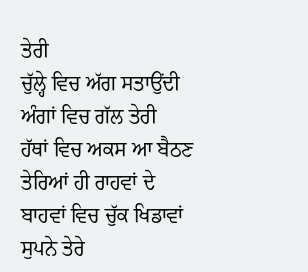ਤੇਰੀ
ਚੁੱਲ੍ਹੇ ਵਿਚ ਅੱਗ ਸਤਾਉਂਦੀ
ਅੰਗਾਂ ਵਿਚ ਗੱਲ ਤੇਰੀ
ਹੱਥਾਂ ਵਿਚ ਅਕਸ ਆ ਬੈਠਣ
ਤੇਰਿਆਂ ਹੀ ਰਾਹਵਾਂ ਦੇ
ਬਾਹਵਾਂ ਵਿਚ ਚੁੱਕ ਖਿਡਾਵਾਂ
ਸੁਪਨੇ ਤੇਰੇ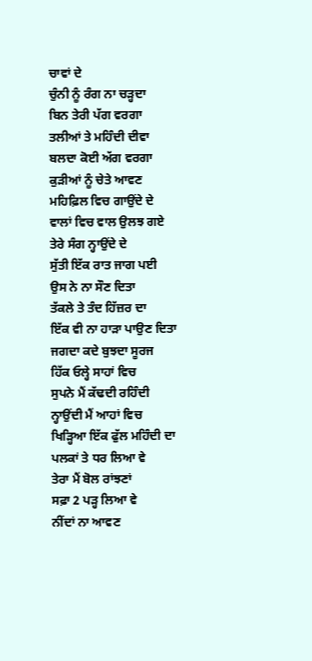ਚਾਵਾਂ ਦੇ
ਚੁੰਨੀ ਨੂੰ ਰੰਗ ਨਾ ਚੜ੍ਹਦਾ
ਬਿਨ ਤੇਰੀ ਪੱਗ ਵਰਗਾ
ਤਲੀਆਂ ਤੇ ਮਹਿੰਦੀ ਦੀਵਾ
ਬਲਦਾ ਕੋਈ ਅੱਗ ਵਰਗਾ
ਕੁੜੀਆਂ ਨੂੰ ਚੇਤੇ ਆਵਣ
ਮਹਿਫ਼ਿਲ ਵਿਚ ਗਾਉਂਦੇ ਦੇ
ਵਾਲਾਂ ਵਿਚ ਵਾਲ ਉਲਝ ਗਏ
ਤੇਰੇ ਸੰਗ ਨ੍ਹਾਉਂਦੇ ਦੇ
ਸੁੱਤੀ ਇੱਕ ਰਾਤ ਜਾਗ ਪਈ
ਉਸ ਨੇ ਨਾ ਸੌਣ ਦਿਤਾ
ਤੱਕਲੇ ਤੇ ਤੰਦ ਹਿੱਜ਼ਰ ਦਾ
ਇੱਕ ਵੀ ਨਾ ਹਾੜਾ ਪਾਉਣ ਦਿਤਾ
ਜਗਦਾ ਕਦੇ ਬੁਝਦਾ ਸੂਰਜ
ਹਿੱਕ ਓਲ੍ਹੇ ਸਾਹਾਂ ਵਿਚ
ਸੁਪਨੇ ਮੈਂ ਕੱਢਦੀ ਰਹਿੰਦੀ
ਨ੍ਹਾਉਂਦੀ ਮੈਂ ਆਹਾਂ ਵਿਚ
ਖਿੜ੍ਹਿਆ ਇੱਕ ਫੁੱਲ ਮਹਿੰਦੀ ਦਾ
ਪਲਕਾਂ ਤੇ ਧਰ ਲਿਆ ਵੇ
ਤੇਰਾ ਮੈਂ ਬੋਲ ਰਾਂਝਣਾਂ
ਸਫ਼ਾ 2 ਪੜ੍ਹ ਲਿਆ ਵੇ
ਨੀਂਦਾਂ ਨਾ ਆਵਣ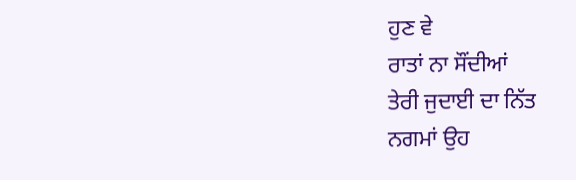ਹੁਣ ਵੇ
ਰਾਤਾਂ ਨਾ ਸੌਂਦੀਆਂ
ਤੇਰੀ ਜੁਦਾਈ ਦਾ ਨਿੱਤ
ਨਗਮਾਂ ਉਹ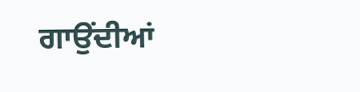ਗਾਉਂਦੀਆਂ